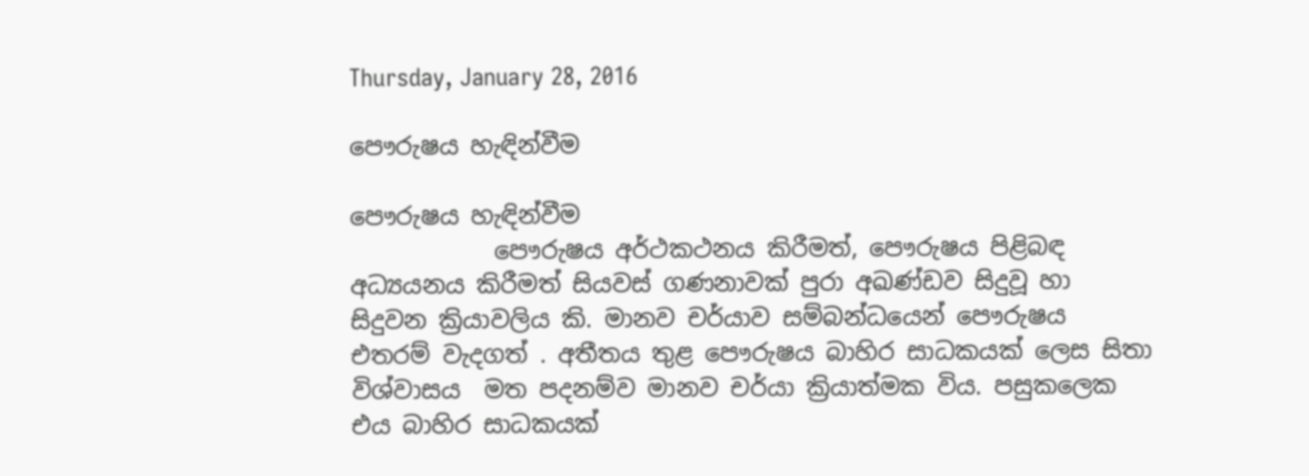Thursday, January 28, 2016

පෞරුෂය හැඳින්වීම

පෞරුෂය හැඳින්වීම
            පෞරුෂය අර්ථකථනය කිරීමත්, පෞරුෂය පිළිබඳ අධ්‍යයනය කිරීමත් සියවස් ගණනාවක් පුරා අඛණ්ඩව සිදුවූ හා සිදුවන ක්‍රියාවලිය කි. මානව චර්යාව සම්බන්ධයෙන් පෞරුෂය එතරම් වැදගත් . අතීතය තුළ පෞරුෂය බාහිර සාධකයක් ලෙස සිතා විශ්වාසය  මත පදනම්ව මානව චර්යා ක්‍රියාත්මක විය. පසුකලෙක එය බාහිර සාධකයක්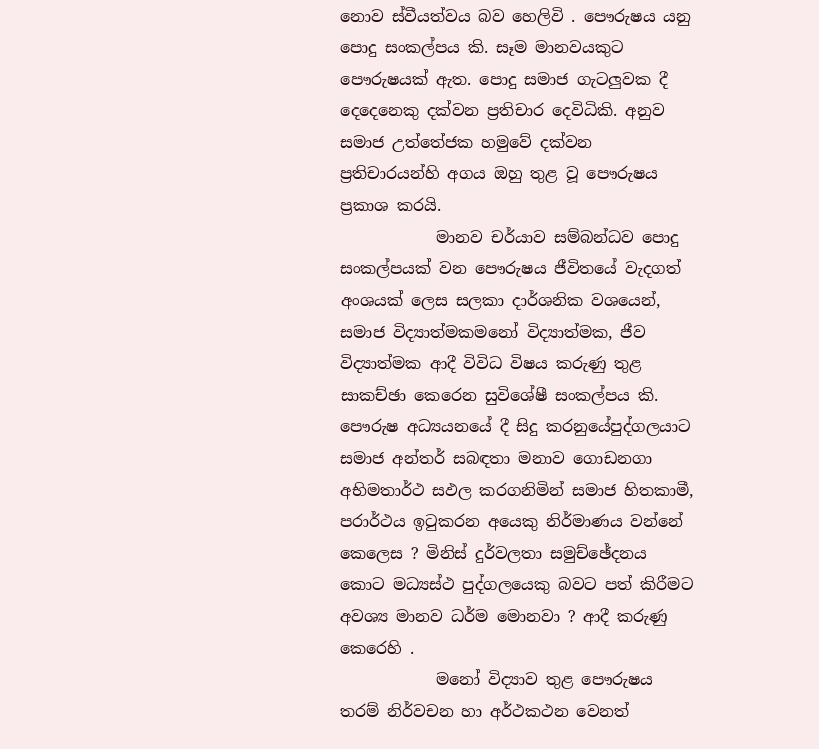නොව ස්වීයත්වය බව හෙලිවි . පෞරුෂය යනු පොදු සංකල්පය කි. සෑම මානවයකුට පෞරුෂයක් ඇත. පොදු සමාජ ගැටලුවක දී දෙදෙනෙකු දක්වන ප්‍රතිචාර දෙවිධිකි. අනුව සමාජ උත්තේජක හමුවේ දක්වන ප්‍රතිචාරයන්හි අගය ඔහු තුළ වූ පෞරුෂය ප්‍රකාශ කරයි.
            මානව චර්යාව සම්බන්ධව පොදු සංකල්පයක් වන පෞරුෂය ජීවිතයේ වැදගත් අංශයක් ලෙස සලකා දාර්ශනික වශයෙන්, සමාජ විද්‍යාත්මකමනෝ විද්‍යාත්මක, ජීව විද්‍යාත්මක ආදී විවිධ විෂය කරුණු තුළ සාකච්ඡා කෙරෙන සුවිශේෂී සංකල්පය කි. පෞරුෂ අධ්‍යයනයේ දී සිදු කරනුයේපුද්ගලයාට සමාජ අන්තර් සබඳතා මනාව ගොඩනගා අභිමතාර්ථ සඵල කරගනිමින් සමාජ හිතකාමී, පරාර්ථය ඉටුකරන අයෙකු නිර්මාණය වන්නේ කෙලෙස ? මිනිස් දුර්වලතා සමුච්ඡේදනය කොට මධ්‍යස්ථ පුද්ගලයෙකු බවට පත් කිරීමට අවශ්‍ය මානව ධර්ම මොනවා ? ආදී කරුණු කෙරෙහි .
            මනෝ විද්‍යාව තුළ පෞරුෂය තරම් නිර්වචන හා අර්ථකථන වෙනත්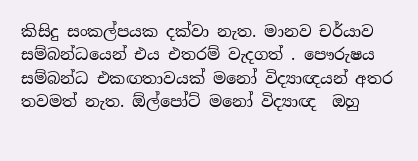කිසිදු සංකල්පයක දක්වා නැත. මානව චර්යාව සම්බන්ධයෙන් එය එතරම් වැදගත් . පෞරුෂය සම්බන්ධ එකඟතාවයක් මනෝ විද්‍යාඥයන් අතර තවමත් නැත. ඕල්පෝට් මනෝ විද්‍යාඥ  ඔහු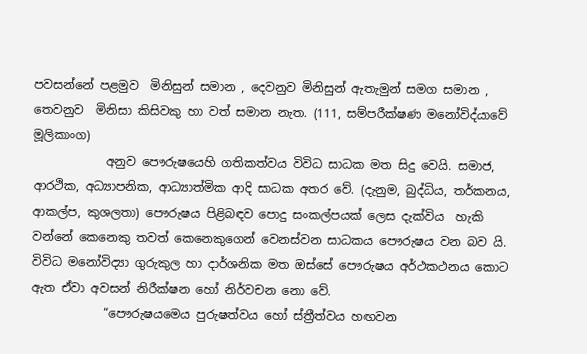පවසන්නේ පළමුව  මිනිසුන් සමාන , දෙවනුව මිනිසුන් ඇතැමුන් සමග සමාන , තෙවනුව  මිනිසා කිසිවකු හා වත් සමාන නැත. (111, සම්පරීක්ෂණ මනෝවිද්යාවේ මූලිකාංග)
            අනුව පෞරුෂයෙහි ගතිකත්වය විවිධ සාධක මත සිදු වෙයි. සමාජ, ආරථික, අධ්‍යාපනික, ආධ්‍යාත්මික ආදි සාධක අතර වේ. (දැනුම, බුද්ධිය, තර්කනය, ආකල්ප, කුශලතා) පෞරුෂය පිළිබඳව පොදු සංකල්පයක් ලෙස දැක්විය  හැකි වන්නේ කෙනෙකු තවත් කෙනෙකුගෙන් වෙනස්වන සාධකය පෞරුෂය වන බව යි. විවිධ මනෝවිද්‍යා ගුරුකුල හා දාර්ශනික මත ඔස්සේ පෞරුෂය අර්ථකථනය කොට ඇත ඒවා අවසන් නිරීක්ෂන හෝ නිර්වචන නො වේ.
            “පෞරුෂයමෙය පුරුෂත්වය හෝ ස්ත්‍රීත්වය හඟවන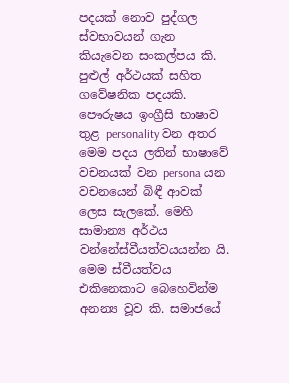පදයක් නොව පුද්ගල ස්වභාවයන් ගැන කියැවෙන සංකල්පය කි. පුළුල් අර්ථයක් සහිත ගවේෂනික පදයකි. පෞරුෂය ඉංග්‍රීසි භාෂාව තුළ personality වන අතර මෙම පදය ලතින් භාෂාවේ වචනයක් වන persona යන වචනයෙන් බිඳී ආවක් ලෙස සැලකේ. මෙහි සාමාන්‍ය අර්ථය වන්නේස්වීයත්වයයන්න යි. මෙම ස්වීයත්වය එකිනෙකාට බෙහෙවින්ම අනන්‍ය වූව කි. සමාජයේ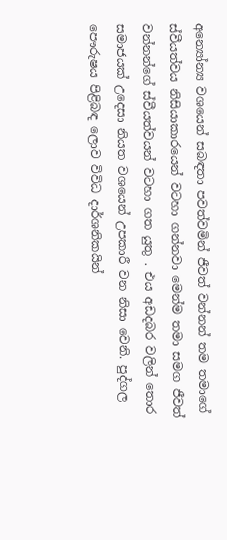අන්‍යෝන්‍ය වශයෙන් සබඳතා පවත්වමින් ජීවත් වන්නන් තම තමාගේ ස්වීයත්වය නිසියාකාරයෙන් වටහා ගන්නවා මෙන්ම තමා සමග ජීවත් වන්නන්ගේ ස්වීයත්වයන් වටහා ගත යුතු . එය අඩදබර වලින් තොර සමාජයක් උදෙසා නියත වශයෙන් උපකාරී වන නිසා වෙනි. පුද්ගල පෞරුෂය පිළිබඳ ලොව විවිධ දාර්ශනිකයින්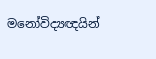මනෝවිද්‍යඥයින්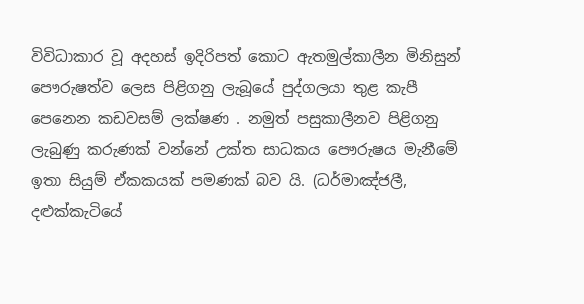විවිධාකාර වූ අදහස් ඉදිරිපත් කොට ඇතමුල්කාලීන මිනිසුන් පෞරුෂත්ව ලෙස පිළිගනු ලැබූයේ පුද්ගලයා තුළ කැපී පෙනෙන කඩවසම් ලක්ෂණ . නමුත් පසුකාලීනව පිළිගනු ලැබුණු කරුණක් වන්නේ උක්ත සාධකය පෞරුෂය මැනීමේ ඉතා සියුම් ඒකකයක් පමණක් බව යි. (ධර්මාඤ්ජලී, දළුක්කැටියේ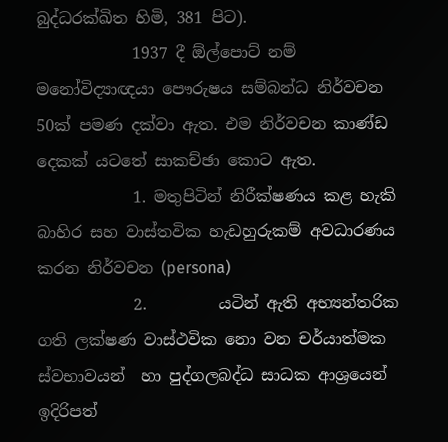බුද්ධරක්ඛිත හිමි, 381 පිට).
            1937 දී ඕල්පොට් නම් මනෝවිද්‍යාඥයා පෞරුෂය සම්බන්ධ නිර්වචන 50ක් පමණ දක්වා ඇත. එම නිර්වචන කාණ්ඩ දෙකක් යටතේ සාකච්ඡා කොට ඇත.
            1. මතුපිටින් නිරීක්ෂණය කළ හැකි බාහිර සහ වාස්තවික හැඩහුරුකම් අවධාරණය කරන නිර්වචන (persona)
            2.         යටින් ඇති අභ්‍යන්තරික ගති ලක්ෂණ වාස්ථවික නො වන චර්යාත්මක ස්වභාවයන්  හා පුද්ගලබද්ධ සාධක ආශ්‍රයෙන් ඉදිරිපත්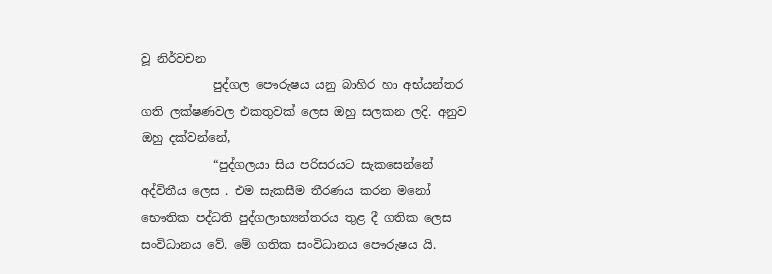වූ නිර්වචන
            පුද්ගල පෞරුෂය යනු බාහිර හා අභ්යන්තර ගති ලක්ෂණවල එකතුවක් ලෙස ඔහු සලකන ලදි. අනුව ඔහු දක්වන්නේ,
            “පුද්ගලයා සිය පරිසරයට සැකසෙන්නේ අද්විතීය ලෙස . එම සැකසීම තීරණය කරන මනෝ භෞතික පද්ධති පුද්ගලාභ්‍යන්තරය තුළ දී ගතික ලෙස සංවිධානය වේ. මේ ගතික සංවිධානය පෞරුෂය යි.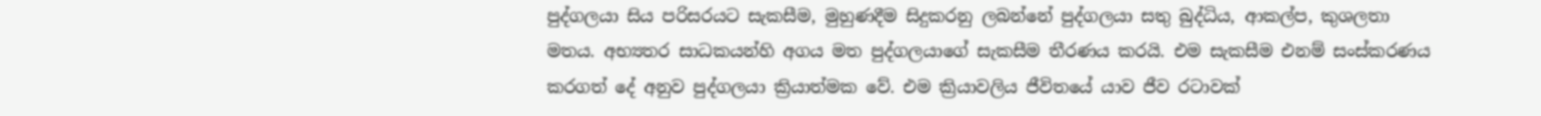පුද්ගලයා සිය පරිසරයට සැකසීම, මුහුණදීම සිදුකරනු ලබන්නේ පුද්ගලයා සතු බුද්ධිය, ආකල්ප, කුශලතා මතය. අභ්‍යතර සාධකයන්හි අගය මත පුද්ගලයාගේ සැකසීම තීරණය කරයි. එම සැකසීම එනම් සංස්කරණය කරගත් දේ අනුව පුද්ගලයා ක්‍රියාත්මක වේ. එම ක්‍රියාවලිය ජීවිතයේ යාව ජීව රටාවක්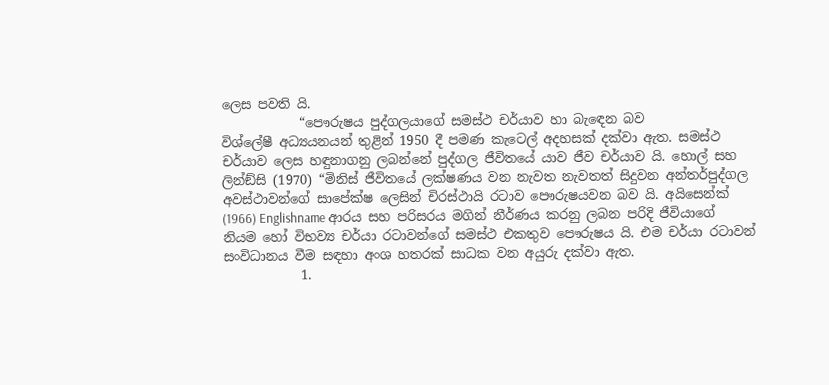ලෙස පවති යි.
            “පෞරුෂය පුද්ගලයාගේ සමස්ථ චර්යාව හා බැඳෙන බව
විශ්ලේෂී අධ්‍යයනයන් තුළින් 1950 දී පමණ කැටෙල් අදහසක් දක්වා ඇත. සමස්ථ චර්යාව ලෙස හඳුනාගනු ලබන්නේ පුද්ගල ජීවිතයේ යාව ජීව චර්යාව යි. හොල් සහ ලින්ඞ්සි (1970) “මිනිස් ජීවිතයේ ලක්ෂණය වන නැවත නැවතත් සිදුවන අන්තර්පුද්ගල අවස්ථාවන්ගේ සාපේක්ෂ ලෙසින් චිරස්ථායි රටාව පෞරුෂයවන බව යි. අයිසෙන්ක් (1966) Englishname ආරය සහ පරිසරය මගින් නීර්ණය කරනු ලබන පරිදි ජීවියාගේ නියම හෝ විභව්‍ය චර්යා රටාවන්ගේ සමස්ථ එකතුව පෞරුෂය යි. එම චර්යා රටාවන් සංවිධානය වීම සඳහා අංශ හතරක් සාධක වන අයුරු දක්වා ඇත.
            1.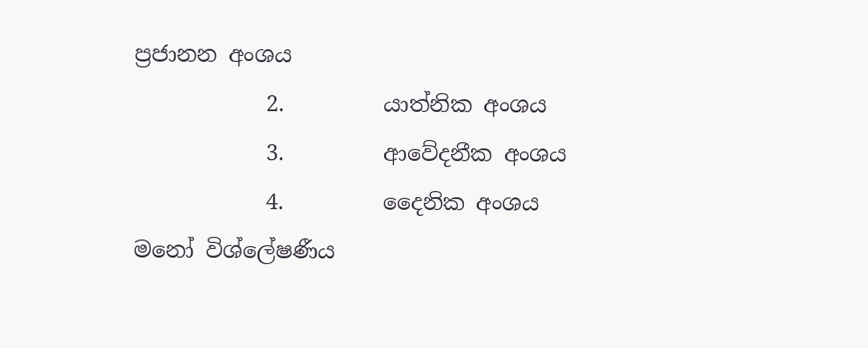ප්‍රජානන අංශය
            2.         යාත්නික අංශය
            3.         ආවේදනීක අංශය
            4.         දෛනික අංශය
මනෝ විශ්ලේෂණීය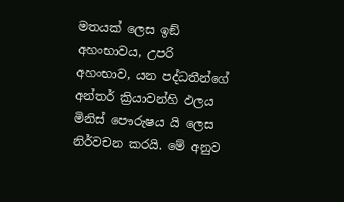මතයක් ලෙස ඉඞ් අහංභාවය, උපරි අහංභාව, යන පද්ධතීන්ගේ අන්තර් ක්‍රියාවන්හි ඵලය මිනිස් පෞරුෂය යි ලෙස නිර්වචන කරයි. මේ අනුව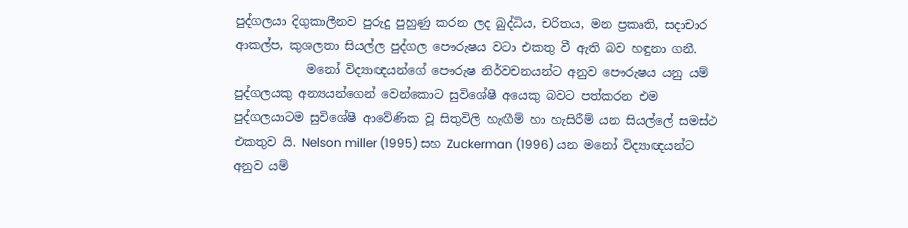පුද්ගලයා දිගුකාලීනව පුරුදු පුහුණු කරන ලද බුද්ධිය, චරිතය, මන ප්‍රකෘති, සදාචාර ආකල්ප, කුශලතා සියල්ල පුද්ගල පෞරුෂය වටා එකතු වී ඇති බව හඳුනා ගනී.
            මනෝ විද්‍යාඥයන්ගේ පෞරුෂ නිර්වචනයන්ට අනුව පෞරුෂය යනු යම් පුද්ගලයකු අන්‍යයන්ගෙන් වෙන්කොට සුවිශේෂී අයෙකු බවට පත්කරන එම පුද්ගලයාටම සුවිශේෂී ආවේණික වූ සිතුවිලි හැඟීම් හා හැසිරීම් යන සියල්ලේ සමස්ථ එකතුව යි. Nelson miller (1995) සහ Zuckerman (1996) යන මනෝ විද්‍යාඥයන්ට අනුව යම්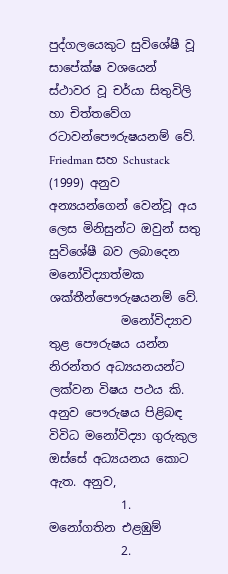පුද්ගලයෙකුට සුවිශේෂී වූ සාපේක්ෂ වශයෙන් ස්ථාවර වූ චර්යා සිතුවිලි හා චිත්තවේග රටාවන්පෞරුෂයනම් වේ. Friedman සහ Schustack (1999) අනුව අන්‍යයන්ගෙන් වෙන්වූ අය ලෙස මිනිසුන්ට ඔවුන් සතු සුවිශේෂී බව ලබාදෙන මනෝවිද්‍යාත්මක ශක්තීන්පෞරුෂයනම් වේ.
            මනෝවිද්‍යාව තුළ පෞරුෂය යන්න නිරන්තර අධ්‍යයනයන්ට ලක්වන විෂය පථය කි. අනුව පෞරුෂය පිළිබඳ විවිධ මනෝවිද්‍යා ගුරුකුල ඔස්සේ අධ්‍යයනය කොට ඇත. අනුව,
            1.         මනෝගතින එළඹුම්
            2.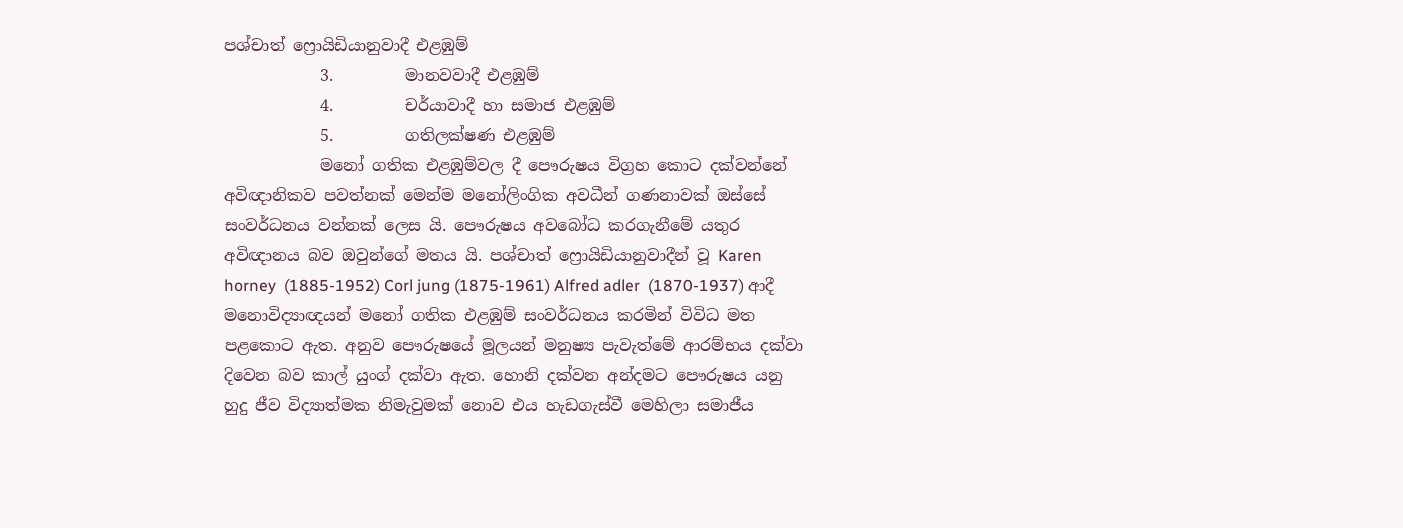පශ්චාත් ‍‍ෆ්‍රොයිඩියානුවාදී එළඹුම්
            3.         මානවවාදී එළඹුම්
            4.         චර්යාවාදී හා සමාජ එළඹුම්
            5.         ගතිලක්ෂණ එළඹුම්
            මනෝ ගතික එළඹුම්වල දී පෞරුෂය විග්‍රහ කොට දක්වන්නේ අවිඥානිකව පවත්නක් මෙන්ම මනෝලිංගික අවධීන් ගණනාවක් ඔස්සේ සංවර්ධනය වන්නක් ලෙස යි. පෞරුෂය අවබෝධ කරගැනීමේ යතුර අවිඥානය බව ඔවුන්ගේ මතය යි. පශ්චාත් ෆ්‍රොයිඩියානුවාදීන් වූ Karen horney  (1885-1952) Corl jung (1875-1961) Alfred adler  (1870-1937) ආදී මනොවිද්‍යාඥයන් මනෝ ගතික එළඹුම් සංවර්ධනය කරමින් විවිධ මත පළකොට ඇත. අනුව පෞරුෂයේ මූලයන් මනුෂ්‍ය පැවැත්මේ ආරම්භය දක්වා දිවෙන බව කාල් යුංග් දක්වා ඇත. හොනි දක්වන අන්දමට පෞරුෂය යනු හුදු ජීව විද්‍යාත්මක නිමැවුමක් නොව එය හැඩගැස්වී මෙහිලා සමාජීය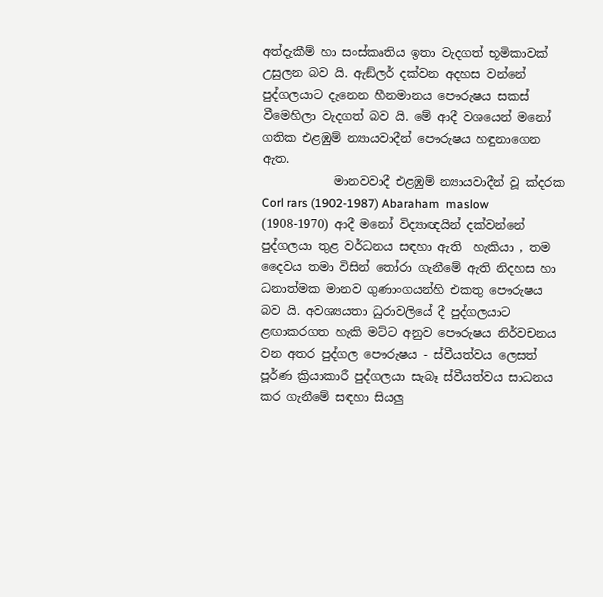අත්දැකීම් හා සංස්කෘතිය ඉතා වැදගත් භූමිකාවක් උසුලන බව යි. ඇඞ්ලර් දක්වන අදහස වන්නේ පුද්ගලයාට දැනෙන හීනමානය පෞරුෂය සකස් වීමෙහිලා වැදගත් බව යි. මේ ආදී වශයෙන් මනෝ ගතික එළඹුම් න්‍යායවාදීන් පෞරුෂය හඳුනාගෙන ඇත.
            මානවවාදී එළඹුම් න්‍යායවාදීන් වූ ක්දරක Corl rars (1902-1987) Abaraham  maslow (1908-1970) ආදී මනෝ විද්‍යාඥයින් දක්වන්නේ පුද්ගලයා තුළ වර්ධනය සඳහා ඇති  හැකියා , තම දෛවය තමා විසින් තෝරා ගැනීමේ ඇති නිදහස හා ධනාත්මක මානව ගුණාංගයන්හි එකතු පෞරුෂය බව යි. අවශ්‍යයතා ධුරාවලියේ දී පුද්ගලයාට ළඟාකරගත හැකි මට්ට අනුව පෞරුෂය නිර්වචනය වන අතර පුද්ගල පෞරුෂය - ස්වීයත්වය ලෙසත් පූර්ණ ක්‍රියාකාරී පුද්ගලයා සැබෑ ස්වීයත්වය සාධනය කර ගැනීමේ සඳහා සියලු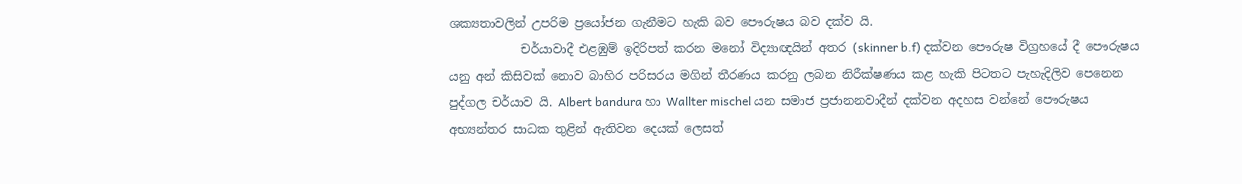ශක්‍යතාවලින් උපරිම ප්‍රයෝජන ගැනීමට හැකි බව පෞරුෂය බව දක්ව යි.
            චර්යාවාදී එළඹුම් ඉදිරිපත් කරන මනෝ විද්‍යාඥයින් අතර (skinner b.f) දක්වන පෞරුෂ විග්‍රහයේ දී පෞරුෂය යනු අන් කිසිවක් නොව බාහිර පරිසරය මගින් තීරණය කරනු ලබන නිරීක්ෂණය කළ හැකි පිටතට පැහැදිලිව පෙනෙන පුද්ගල චර්යාව යි. Albert bandura හා Wallter mischel යන සමාජ ප්‍රජානනවාදීන් දක්වන අදහස වන්නේ පෞරුෂය අභ්‍යන්තර සාධක තුළින් ඇතිවන දෙයක් ලෙසත්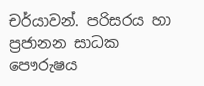චර්යාවන්. පරිසරය හා ප්‍රජානන සාධක පෞරුෂය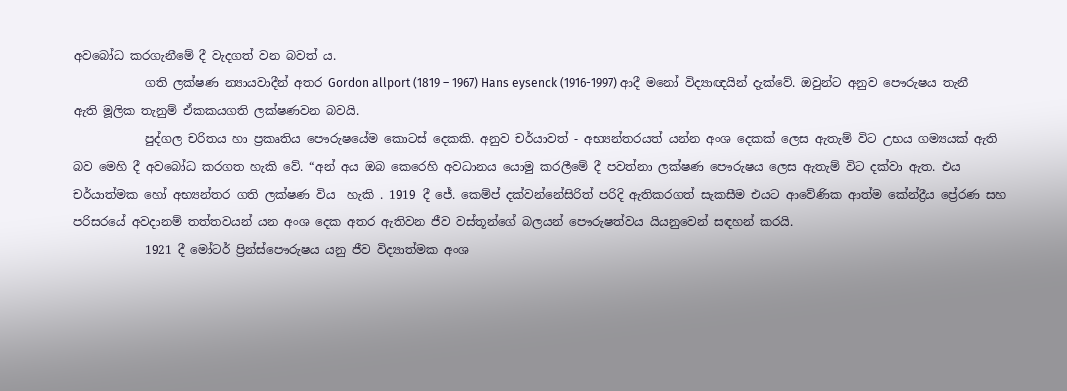අවබෝධ කරගැනීමේ දී වැදගත් වන බවත් ය.
            ගති ලක්ෂණ න්‍යායවාදීන් අතර Gordon allport (1819 – 1967) Hans eysenck (1916-1997) ආදී මනෝ විද්‍යාඥයින් දැක්වේ. ඔවුන්ට අනුව පෞරුෂය තැනී ඇති මූලික තැනුම් ඒකකයගති ලක්ෂණවන බවයි.
            පුද්ගල චරිතය හා ප්‍රකෘතිය පෞරුෂයේම කොටස් දෙකකි. අනුව චර්යාවත් - අභ්‍යන්තරයත් යන්න අංශ දෙකක් ලෙස ඇතැම් විට උභය ගම්‍යයක් ඇති බව මෙහි දී අවබෝධ කරගත හැකි වේ. “අන් අය ඔබ කෙරෙහි අවධානය යොමු කරලීමේ දී පවත්නා ලක්ෂණ පෞරුෂය ලෙස ඇතැම් විට දක්වා ඇත. එය චර්යාත්මක හෝ අභ්‍යන්තර ගති ලක්ෂණ විය  හැකි . 1919 දී ජේ. කෙම්ප් දක්වන්නේසිරිත් පරිදි ඇතිකරගත් සැකසීම එයට ආවේණික ආත්ම කේන්ද්‍රීය ප්‍රේරණ සහ පරිසරයේ අවදානම් තත්තවයන් යන අංශ දෙක අතර ඇතිවන ජීව වස්තූන්ගේ බලයන් පෞරුෂත්වය යියනුවෙන් සඳහන් කරයි.
            1921 දී මෝටර් ප්‍රින්ස්පෞරුෂය යනු ජීව විද්‍යාත්මක අංශ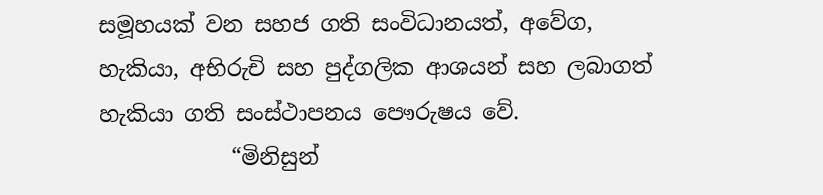සමූහයක් වන සහජ ගති සංවිධානයත්, අවේග, හැකියා, අභිරුචි සහ පුද්ගලික ආශයන් සහ ලබාගත් හැකියා ගති සංස්ථාපනය පෞරුෂය වේ.
            “මිනිසුන්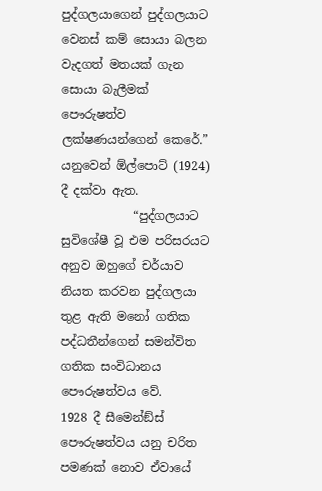පුද්ගලයාගෙන් පුද්ගලයාට වෙනස් කම් සොයා බලන වැදගත් මතයක් ගැන සොයා බැලීමක් පෞරුෂත්ව ලක්ෂණයන්ගෙන් කෙරේ.” යනුවෙන් ඕල්පොට් (1924) දී දක්වා ඇත.
            “පුද්ගලයාට සුවිශේෂී වූ එම පරිසරයට අනුව ඔහුගේ චර්යාව නියත කරවන පුද්ගලයා තුළ ඇති මනෝ ගතික පද්ධතීන්ගෙන් සමන්විත ගතික සංවිධානය පෞරුෂත්වය වේ.
1928 දී සීමෙන්ඞ්ස් පෞරුෂත්වය යනු චරිත පමණක් නොව ඒවායේ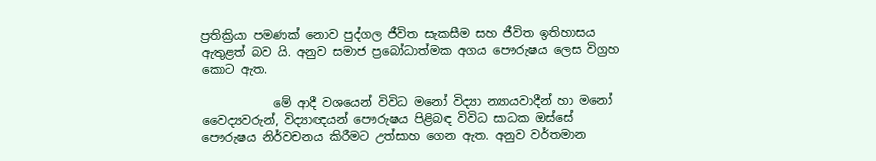ප්‍රතික්‍රියා පමණක් නොව පුද්ගල ජීවිත සැකසීම සහ ජීවිත ඉතිහාසය ඇතුළත් බව යි. අනුව සමාජ ප්‍රබෝධාත්මක අගය පෞරුෂය ලෙස විග්‍රහ කොට ඇත.

            මේ ආදී වශයෙන් විවිධ මනෝ විද්‍යා න්‍යායවාදීන් හා මනෝ වෛද්‍යවරුන්, විද්‍යාඥයන් පෞරුෂය පිළිබඳ විවිධ සාධක ඔස්සේ පෞරුෂය නිර්වචනය කිරීමට උත්සාහ ගෙන ඇත. අනුව වර්තමාන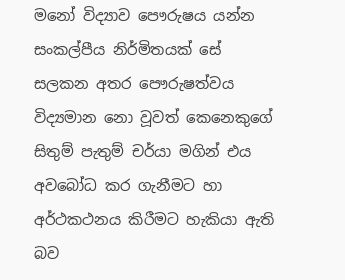මනෝ විද්‍යාව පෞරුෂය යන්න සංකල්පීය නිර්මිතයක් සේ සලකන අතර පෞරුෂත්වය විද්‍යමාන නො වූවත් කෙනෙකුගේ සිතුම් පැතුම් චර්යා මගින් එය අවබෝධ කර ගැනීමට හා අර්ථකථනය කිරීමට හැකියා ඇති බව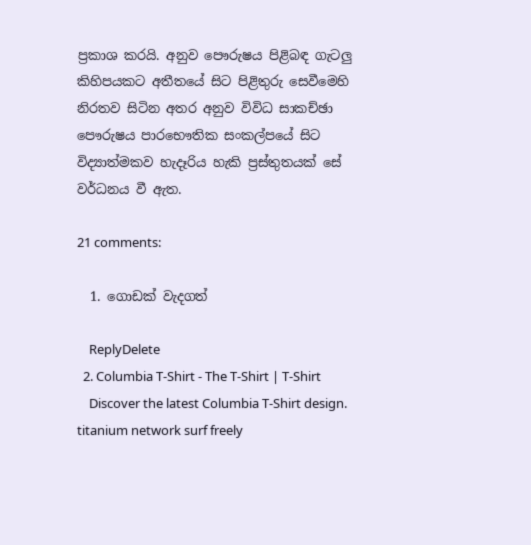ප්‍රකාශ කරයි. අනුව පෞරුෂය පිළිබඳ ගැටලු කිහිපයකට අතීතයේ සිට පිළිතුරු සෙවීමෙහි නිරතව සිටින අතර අනුව විවිධ සාකච්ඡා පෞරුෂය පාරභෞතික සංකල්පයේ සිට විද්‍යාත්මකව හැදෑරිය හැකි ප්‍රස්තුතයක් සේ වර්ධනය වී ඇත.

21 comments:

  1. ගොඩක් වැදගත්

    ReplyDelete
  2. Columbia T-Shirt - The T-Shirt | T-Shirt
    Discover the latest Columbia T-Shirt design. titanium network surf freely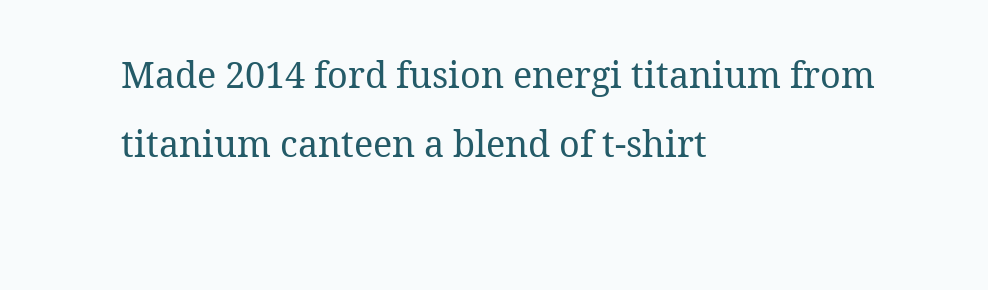Made 2014 ford fusion energi titanium from titanium canteen a blend of t-shirt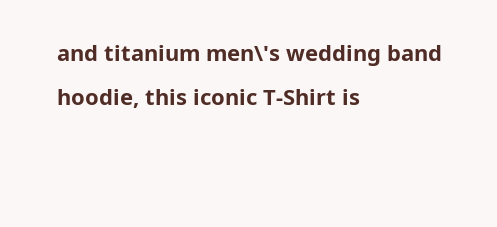and titanium men\'s wedding band hoodie, this iconic T-Shirt is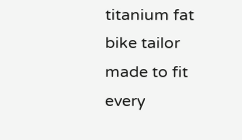titanium fat bike tailor made to fit every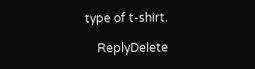type of t-shirt.

    ReplyDelete